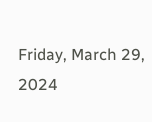Friday, March 29, 2024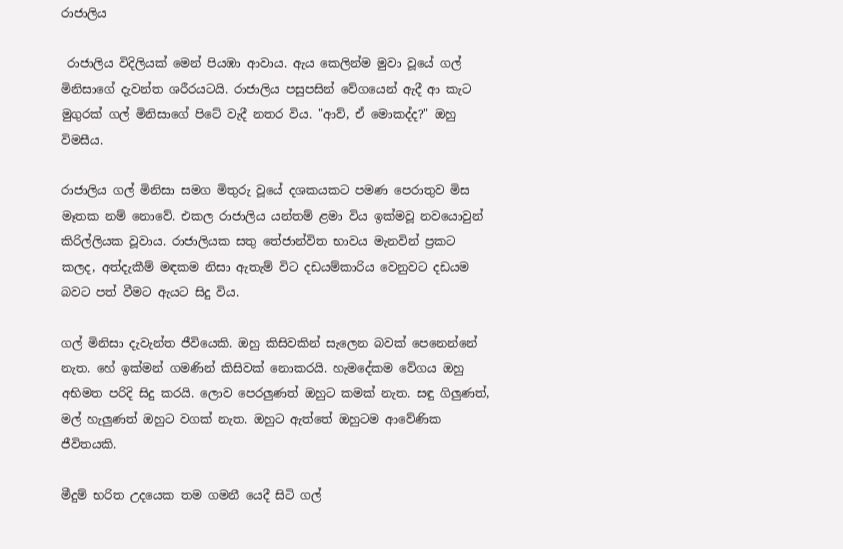රාජාලිය

 රාජාලිය විදිලියක් මෙන් පියඹා ආවාය. ඇය කෙලින්ම මුවා වූයේ ගල් මිනිසාගේ දැවන්ත ශරීරයටයි. රාජාලිය පසුපසින් වේගයෙන් ඇදී ආ කැට මුගුරක් ගල් මිනිසාගේ පිටේ වැදී නතර විය. "ආව්, ඒ මොකද්ද?" ඔහු විමසීය.

රාජාලිය ගල් මිනිසා සමග මිතුරු වූයේ දශකයකට පමණ පෙරාතුව මිස මෑතක නම් නොවේ. එකල රාජාලිය යන්තම් ළමා විය ඉක්මවූ නවයොවුන් කිරිල්ලියක වූවාය. රාජාලියක සතු තේජාන්විත භාවය මැනවින් ප්‍රකට කලද, අත්දැකීම් මඳකම නිසා ඇතැම් විට දඩයම්කාරිය වෙනුවට දඩයම බවට පත් වීමට ඇයට සිදු විය.

ගල් මිනිසා දැවැන්ත ජීවියෙකි. ඔහු කිසිවකින් සැලෙන බවක් පෙනෙන්නේ නැත. හේ ඉක්මන් ගමණින් කිසිවක් නොකරයි. හැමදේකම වේගය ඔහු අභිමත පරිදි සිදු කරයි. ලොව පෙරලුණත් ඔහුට කමක් නැත. සඳු ගිලුණත්, මල් හැලුණත් ඔහුට වගක් නැත. ඔහුට ඇත්තේ ඔහුටම ආවේණික ජීවිතයකි.

මීදුම් භරිත උදයෙක තම ගමනී යෙදී සිටි ගල්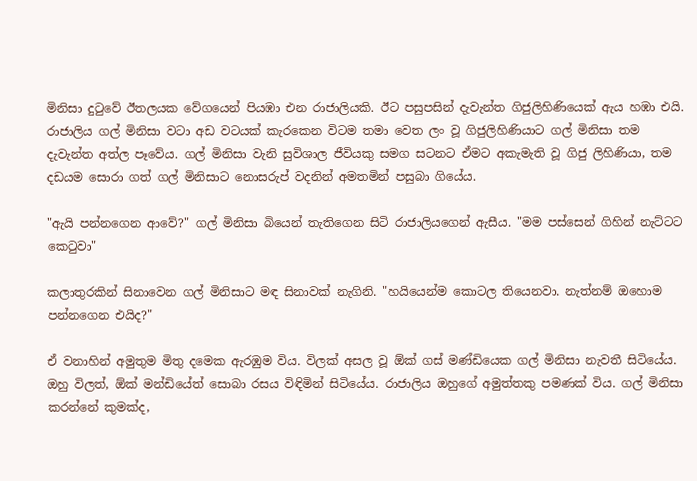මිනිසා දුටුවේ ඊතලයක වේගයෙන් පියඹා එන රාජාලියකි. ඊට පසුපසින් දැවැන්ත ගිජුලිහිණියෙක් ඇය හඹා එයි. රාජාලිය ගල් මිනිසා වටා අඩ වටයක් කැරකෙන විටම තමා වෙත ලං වූ ගිජුලිහිණියාට ගල් මිනිසා තම දැවැන්ත අත්ල පෑවේය. ගල් මිනිසා වැනි සුවිශාල ජීවියකු සමග සටනට ඒමට අකැමැති වූ ගිජු ලිහිණියා, තම දඩයම සොරා ගත් ගල් මිනිසාට නොසරුප් වදනින් අමතමින් පසුබා ගියේය.

"ඇයි පන්නගෙන ආවේ?" ගල් මිනිසා බියෙන් තැතිගෙන සිටි රාජාලියගෙන් ඇසීය. "මම පස්සෙන් ගිහින් නැට්ටට කෙටුවා"

කලාතුරකින් සිනාවෙන ගල් මිනිසාට මඳ සිනාවක් නැගිනි. "හයියෙන්ම කොටල තියෙනවා. නැත්නම් ඔහොම පන්නගෙන එයිද?"

ඒ වනාහින් අමුතුම මිතු දමෙක ඇරඹුම විය. විලක් අසල වූ ඕක් ගස් මණ්ඩියෙක ගල් මිනිසා නැවතී සිටියේය. ඔහු විලත්, ඕක් මන්ඩියේත් සොබා රසය විඳිමින් සිටියේය. රාජාලිය ඔහුගේ අමුත්තකු පමණක් විය. ගල් මිනිසා කරන්නේ කුමක්ද,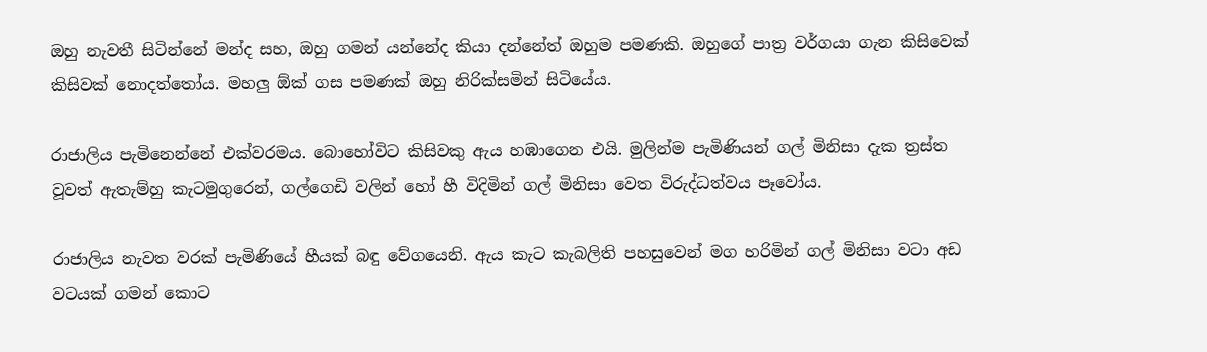ඔහු නැවතී සිටින්නේ මන්ද සහ, ඔහු ගමන් යන්නේද කියා දන්නේත් ඔහුම පමණකි. ඔහුගේ පාත්‍ර වර්ගයා ගැන කිසිවෙක් කිසිවක් නොදත්තෝය. මහලු ඕක් ගස පමණක් ඔහු නිරික්සමින් සිටියේය.

රාජාලිය පැමිනෙන්නේ එක්වරමය. බොහෝවිට කිසිවකු ඇය හඹාගෙන එයි. මුලින්ම පැමිණියන් ගල් මිනිසා දැක ත්‍රස්ත වූවත් ඇතැම්හු කැටමුගුරෙන්, ගල්ගෙඩි වලින් හෝ හී විදිමින් ගල් මිනිසා වෙත විරුද්ධත්වය පෑවෝය.

රාජාලිය නැවත වරක් පැමිණියේ හීයක් බඳු වේගයෙනි. ඇය කැට කැබලිති පහසුවෙන් මග හරිමින් ගල් මිනිසා වටා අඩ වටයක් ගමන් කොට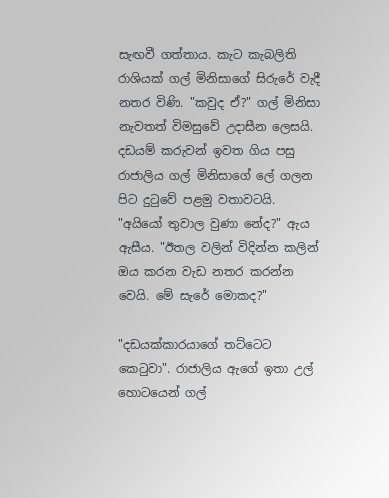සැඟවී ගත්තාය. කැට කැබලිති රාශියක් ගල් මිනිසාගේ සිරුරේ වැදී නතර විණි. "කවුද ඒ?" ගල් මිනිසා නැවතත් විමසුවේ උදාසීන ලෙසයි. දඩයම් කරුවන් ඉවත ගිය පසු රාජාලිය ගල් මිනිසාගේ ලේ ගලන පිට දුටුවේ පළමු වතාවටයි. "අයියෝ තුවාල වුණා නේද?" ඇය ඇසීය. "ඊතල වලින් විදින්න කලින් ඔය කරන වැඩ නතර කරන්න වෙයි. මේ සැරේ මොකද?"

"දඩයක්කාරයාගේ තට්ටෙට කෙටුවා". රාජාලිය ඇගේ ඉතා උල් හොටයෙන් ගල්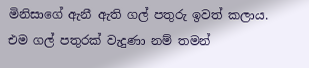මිනිසාගේ ඇනී ඇති ගල් පතුරු ඉවත් කලාය. එම ගල් පතුරක් වැදුණා නම් තමන්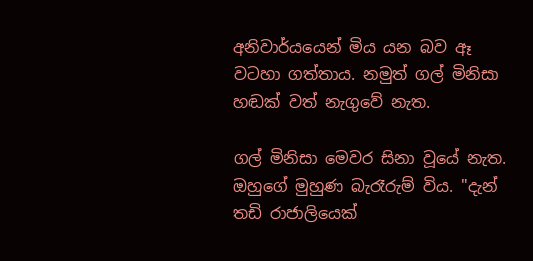අනිවාර්යයෙන් මිය යන බව ඈ වටහා ගත්තාය. නමුත් ගල් මිනිසා හඬක් වත් නැගුවේ නැත.

ගල් මිනිසා මෙවර සිනා වූයේ නැත. ඔහුගේ මුහුණ බැරෑරුම් විය. "දැන් තඩි රාජාලියෙක්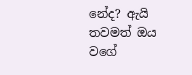නේද? ඇයි තවමත් ඔය වගේ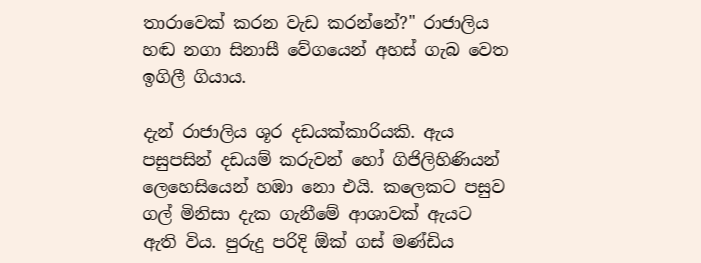තාරාවෙක් කරන වැඩ කරන්නේ?" රාජාලිය හඬ නගා සිනාසී වේගයෙන් අහස් ගැබ වෙත ඉගිලී ගියාය.

දැන් රාජාලිය ශූර දඩයක්කාරියකි. ඇය පසුපසින් දඩයම් කරුවන් හෝ ගිජිලිහිණියන් ලෙහෙසියෙන් හඹා නො එයි. කලෙකට පසුව ගල් මිනිසා දැක ගැනීමේ ආශාවක් ඇයට ඇති විය. පුරුදු පරිදි ඕක් ගස් මණ්ඩිය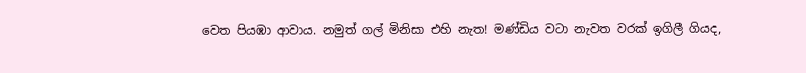වෙත පියඹා ආවාය. නමුත් ගල් මිනිසා එහි නැත! මණ්ඩිය වටා නැවත වරක් ඉගිලී ගියද,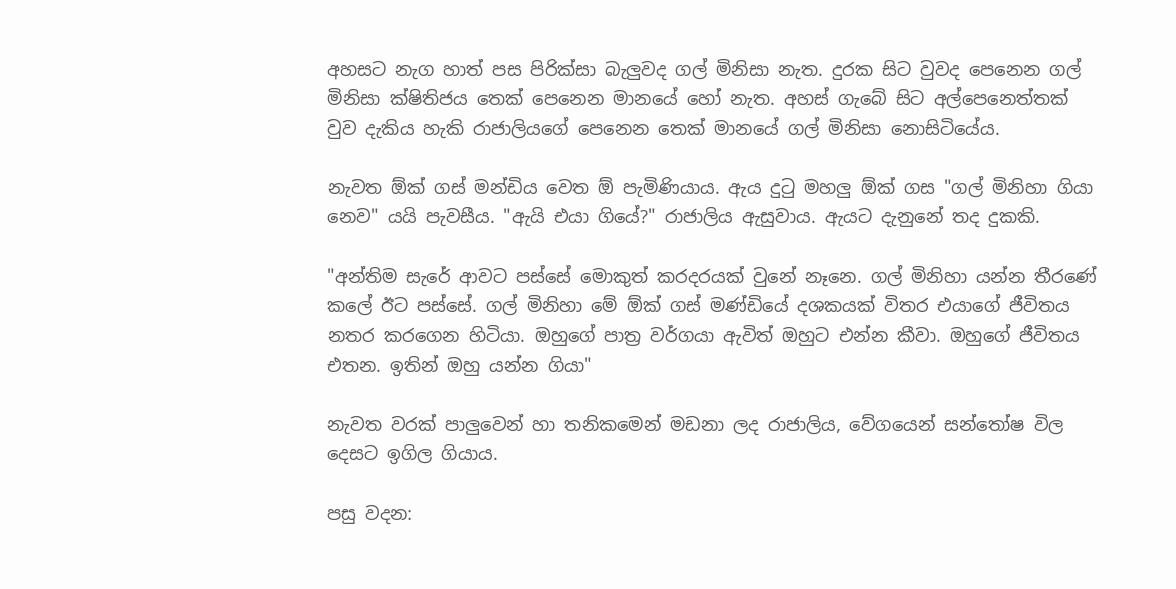අහසට නැග හාත් පස පිරික්සා බැලුවද ගල් මිනිසා නැත. දුරක සිට වුවද පෙනෙන ගල් මිනිසා ක්ෂිතිජය තෙක් පෙනෙන මානයේ හෝ නැත. අහස් ගැබේ සිට අල්පෙනෙත්තක් වුව දැකිය හැකි රාජාලියගේ පෙනෙන තෙක් මානයේ ගල් මිනිසා නොසිටියේය.

නැවත ඕක් ගස් මන්ඩිය වෙත ඕ පැමිණියාය. ඇය දුටු මහලු ඕක් ගස "ගල් මිනිහා ගියා නෙව" යයි පැවසීය. "ඇයි එයා ගියේ?" රාජාලිය ඇසුවාය. ඇයට දැනුනේ තද දුකකි.

"අන්තිම සැරේ ආවට පස්සේ මොකුත් කරදරයක් වුනේ නෑනෙ. ගල් මිනිහා යන්න තීරණේ කලේ ඊට පස්සේ. ගල් මිනිහා මේ ඕක් ගස් මණ්ඩියේ දශකයක් විතර එයාගේ ජීවිතය නතර කරගෙන හිටියා. ඔහුගේ පාත්‍ර වර්ගයා ඇවිත් ඔහුට එන්න කීවා. ඔහුගේ ජීවිතය එතන. ඉතින් ඔහු යන්න ගියා"

නැවත වරක් පාලුවෙන් හා තනිකමෙන් මඩනා ලද රාජාලිය, වේගයෙන් සන්තෝෂ විල දෙසට ඉගිල ගියාය.

පසු වදන: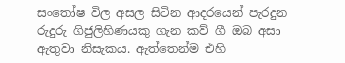සංතෝෂ විල අසල සිටින ආදරයෙන් පැරදුන රුදුරු ගිජුලිහිණයකු ගැන කව් ගී ඔබ අසා ඇතුවා නිසැකය. ඇත්තෙන්ම එහි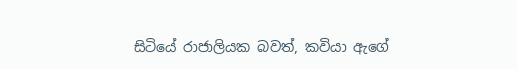සිටියේ රාජාලියක බවත්, කවියා ඇගේ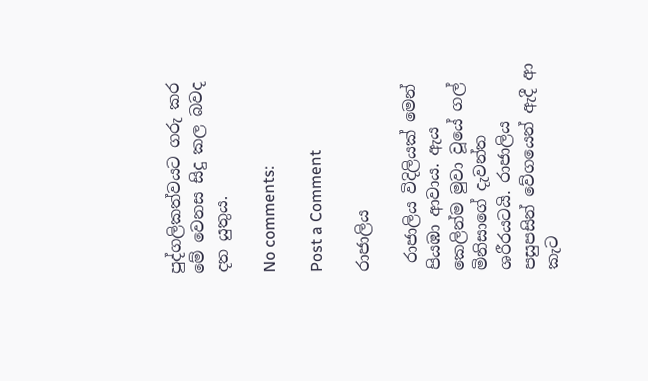පුද්ගලිකත්වයට ගරු කර මේ වෙනස සිදු කල බවද දත යුතුය.

No comments:

Post a Comment

රාජාලිය

 රාජාලිය විදිලියක් මෙන් පියඹා ආවාය. ඇය කෙලින්ම මුවා වූයේ ගල් මිනිසාගේ දැවන්ත ශරීරයටයි. රාජාලිය පසුපසින් වේගයෙන් ඇදී ආ කැට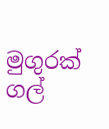මුගුරක් ගල්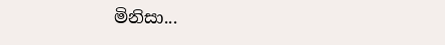මිනිසා...